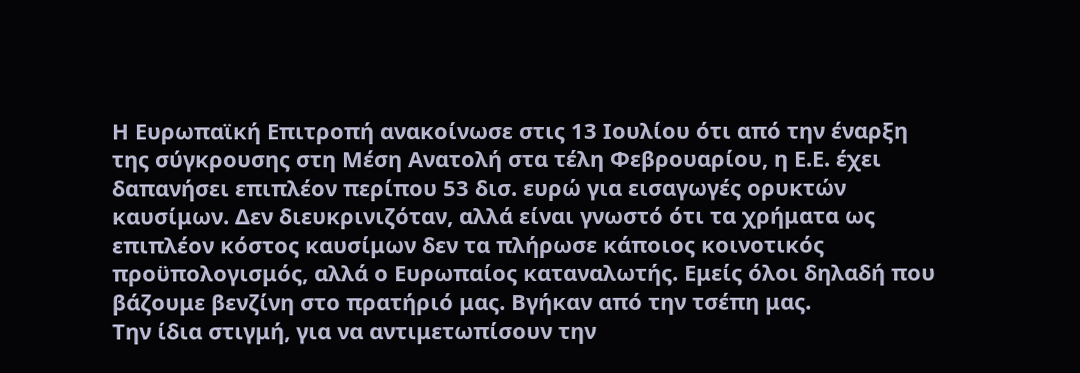Η Ευρωπαϊκή Επιτροπή ανακοίνωσε στις 13 Ιουλίου ότι από την έναρξη της σύγκρουσης στη Μέση Ανατολή στα τέλη Φεβρουαρίου, η Ε.Ε. έχει δαπανήσει επιπλέον περίπου 53 δισ. ευρώ για εισαγωγές ορυκτών καυσίμων. Δεν διευκρινιζόταν, αλλά είναι γνωστό ότι τα χρήματα ως επιπλέον κόστος καυσίμων δεν τα πλήρωσε κάποιος κοινοτικός προϋπολογισμός, αλλά ο Ευρωπαίος καταναλωτής. Εμείς όλοι δηλαδή που βάζουμε βενζίνη στο πρατήριό μας. Βγήκαν από την τσέπη μας.
Την ίδια στιγμή, για να αντιμετωπίσουν την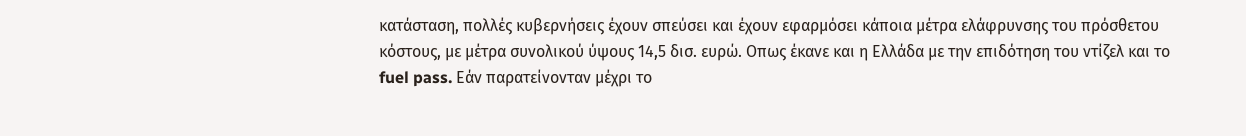κατάσταση, πολλές κυβερνήσεις έχουν σπεύσει και έχουν εφαρμόσει κάποια μέτρα ελάφρυνσης του πρόσθετου κόστους, με μέτρα συνολικού ύψους 14,5 δισ. ευρώ. Οπως έκανε και η Ελλάδα με την επιδότηση του ντίζελ και το fuel pass. Εάν παρατείνονταν μέχρι το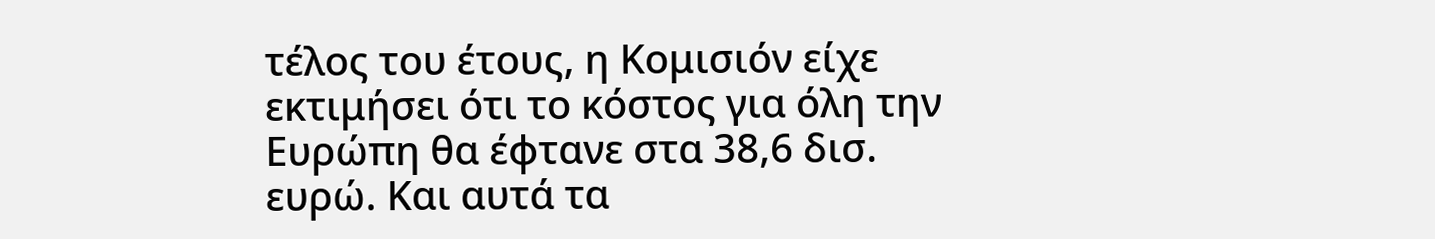τέλος του έτους, η Κομισιόν είχε εκτιμήσει ότι το κόστος για όλη την Ευρώπη θα έφτανε στα 38,6 δισ. ευρώ. Και αυτά τα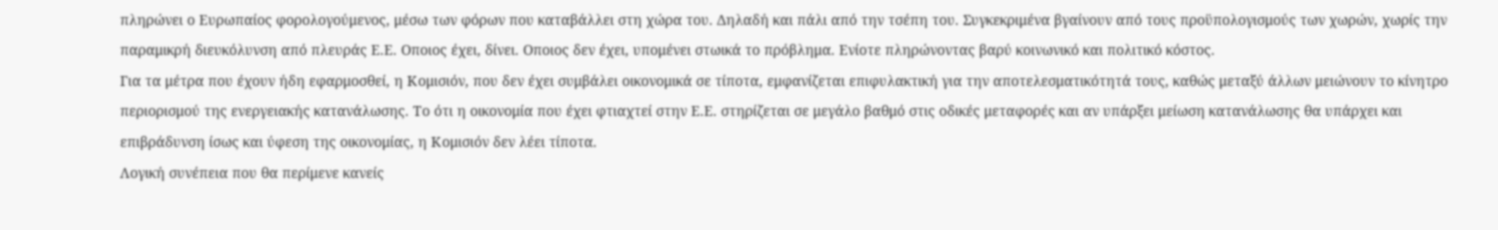πληρώνει ο Ευρωπαίος φορολογούμενος, μέσω των φόρων που καταβάλλει στη χώρα του. Δηλαδή και πάλι από την τσέπη του. Συγκεκριμένα βγαίνουν από τους προϋπολογισμούς των χωρών, χωρίς την παραμικρή διευκόλυνση από πλευράς Ε.Ε. Οποιος έχει, δίνει. Οποιος δεν έχει, υπομένει στωικά το πρόβλημα. Ενίοτε πληρώνοντας βαρύ κοινωνικό και πολιτικό κόστος.
Για τα μέτρα που έχουν ήδη εφαρμοσθεί, η Κομισιόν, που δεν έχει συμβάλει οικονομικά σε τίποτα, εμφανίζεται επιφυλακτική για την αποτελεσματικότητά τους, καθώς μεταξύ άλλων μειώνουν το κίνητρο περιορισμού της ενεργειακής κατανάλωσης. Το ότι η οικονομία που έχει φτιαχτεί στην Ε.Ε. στηρίζεται σε μεγάλο βαθμό στις οδικές μεταφορές και αν υπάρξει μείωση κατανάλωσης θα υπάρχει και επιβράδυνση ίσως και ύφεση της οικονομίας, η Κομισιόν δεν λέει τίποτα.
Λογική συνέπεια που θα περίμενε κανείς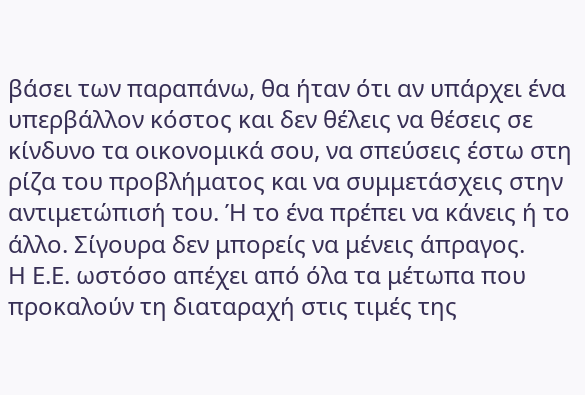βάσει των παραπάνω, θα ήταν ότι αν υπάρχει ένα υπερβάλλον κόστος και δεν θέλεις να θέσεις σε κίνδυνο τα οικονομικά σου, να σπεύσεις έστω στη ρίζα του προβλήματος και να συμμετάσχεις στην αντιμετώπισή του. Ή το ένα πρέπει να κάνεις ή το άλλο. Σίγουρα δεν μπορείς να μένεις άπραγος.
Η Ε.Ε. ωστόσο απέχει από όλα τα μέτωπα που προκαλούν τη διαταραχή στις τιμές της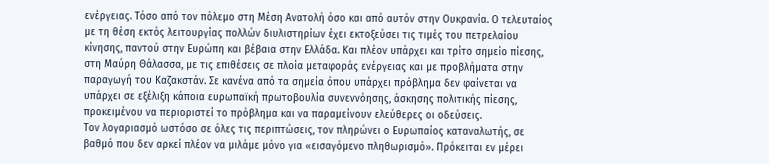ενέργειας. Τόσο από τον πόλεμο στη Μέση Ανατολή όσο και από αυτόν στην Ουκρανία. Ο τελευταίος με τη θέση εκτός λειτουργίας πολλών διυλιστηρίων έχει εκτοξεύσει τις τιμές του πετρελαίου κίνησης, παντού στην Ευρώπη και βέβαια στην Ελλάδα. Και πλέον υπάρχει και τρίτο σημείο πίεσης, στη Μαύρη Θάλασσα, με τις επιθέσεις σε πλοία μεταφοράς ενέργειας και με προβλήματα στην παραγωγή του Καζακστάν. Σε κανένα από τα σημεία όπου υπάρχει πρόβλημα δεν φαίνεται να υπάρχει σε εξέλιξη κάποια ευρωπαϊκή πρωτοβουλία συνεννόησης, άσκησης πολιτικής πίεσης, προκειμένου να περιοριστεί το πρόβλημα και να παραμείνουν ελεύθερες οι οδεύσεις.
Τον λογαριασμό ωστόσο σε όλες τις περιπτώσεις, τον πληρώνει ο Ευρωπαίος καταναλωτής, σε βαθμό που δεν αρκεί πλέον να μιλάμε μόνο για «εισαγόμενο πληθωρισμό». Πρόκειται εν μέρει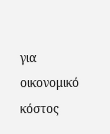για οικονομικό κόστος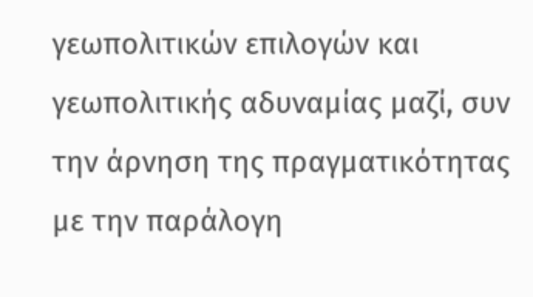γεωπολιτικών επιλογών και γεωπολιτικής αδυναμίας μαζί, συν την άρνηση της πραγματικότητας με την παράλογη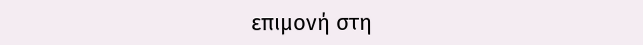επιμονή στη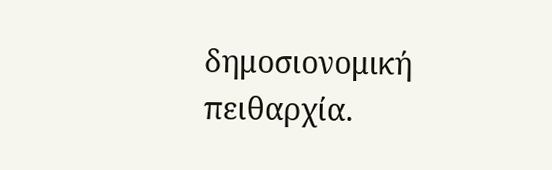δημοσιονομική πειθαρχία.